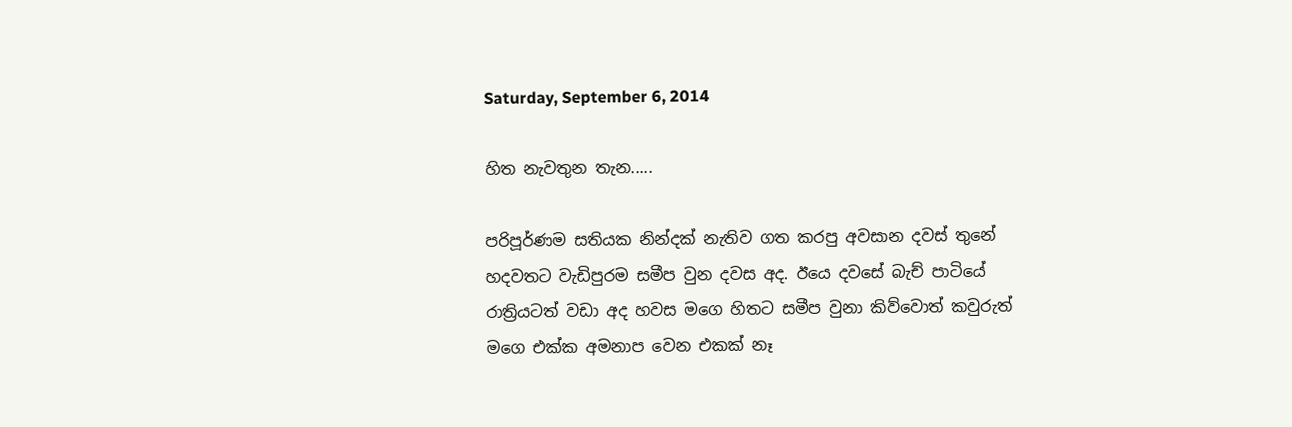Saturday, September 6, 2014

හිත නැවතුන තැන.....

පරිපූර්ණම සතියක නින්දක් නැතිව ගත කරපු අවසාන දවස් තුනේ හදවතට වැඩිපුරම සමීප වුන දවස අද. ඊයෙ දවසේ බැච් පාටියේ රාත්‍රියටත් වඩා අද හවස මගෙ හිතට සමීප වුනා කිව්වොත් කවුරුත් මගෙ එක්ක අමනාප වෙන එකක් නෑ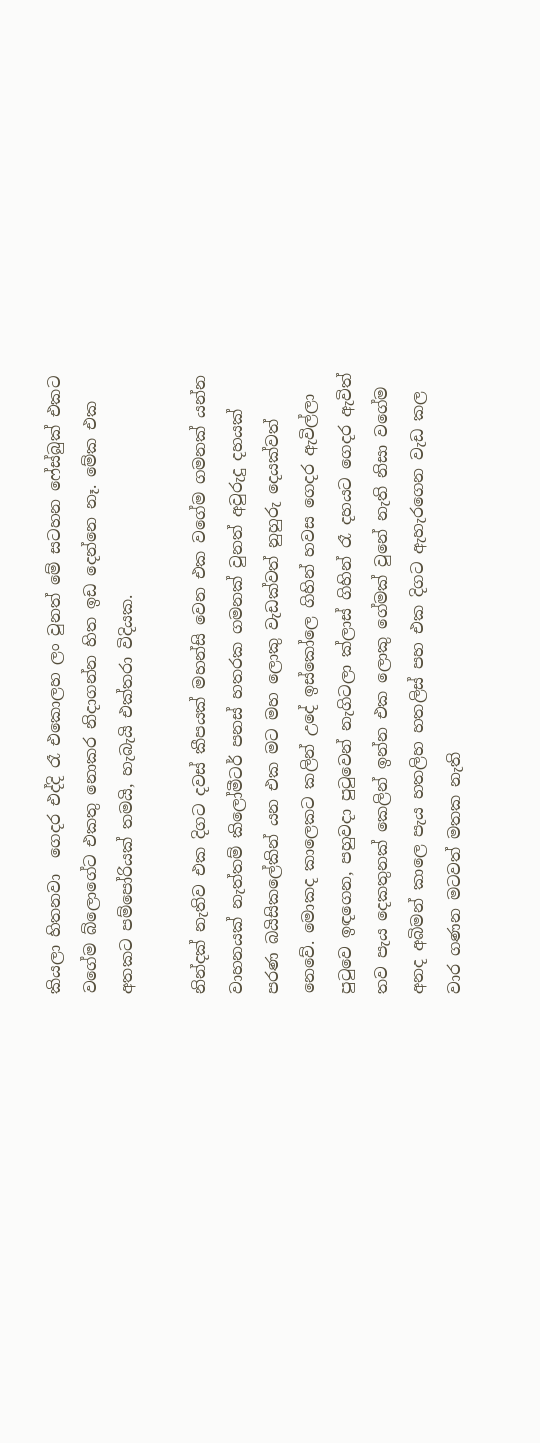කියලා හිතනවා  ගෙදර එද්දි රෑ එකොලහ ලං වුනත් මේ සටහන ෆේස්බුක් එකට වගේම බ්ලොගේට එකතු නොකර නිදාගන්න හිත ඉඩ දෙන්නෙ නෑ. මේක එක අතකට පම්පෝරියක් තමයි, හැබැයි එක්තරා විදියක.

නින්දක් නැතිව එක දිගට දවස් කීපයක් මහන්සි වෙන එක වගේම ගමනක් යන්න වාහනයක් නැත්තම් කිලෝමීටර් පනස් හතරක ගමනක් වුනත් අවුරුදු දහයක් පරණ බයිසිකලේකින් යන එක මට මහ ලොකු වැඩක්වත් නුහුරු දෙයක්වත් නෙවේ. මොකද කාලෙකට කලින් උදේ ඉස්කෝලෙ ගිහින් හවස ගෙදර ඇවිල්ලා පුටුවෙ ඉඳගෙන, පහුවදා පුටුවෙන් නැගිටලා ක්ලාස් ගිහින් රෑ දහයට ගෙදර ඇවිත් තව පැය දෙකතුනක් කෙලින් ඉන්න එක ලොකු ගේමක් වුනේ නැති නිසා වගේම අනද අබිමන් කාලෙ පැය හතලිහ හතලිස් පහ එක දිගට ඇහැරගෙන වැඩ කල වාර ගණන මටවත් මතක නැති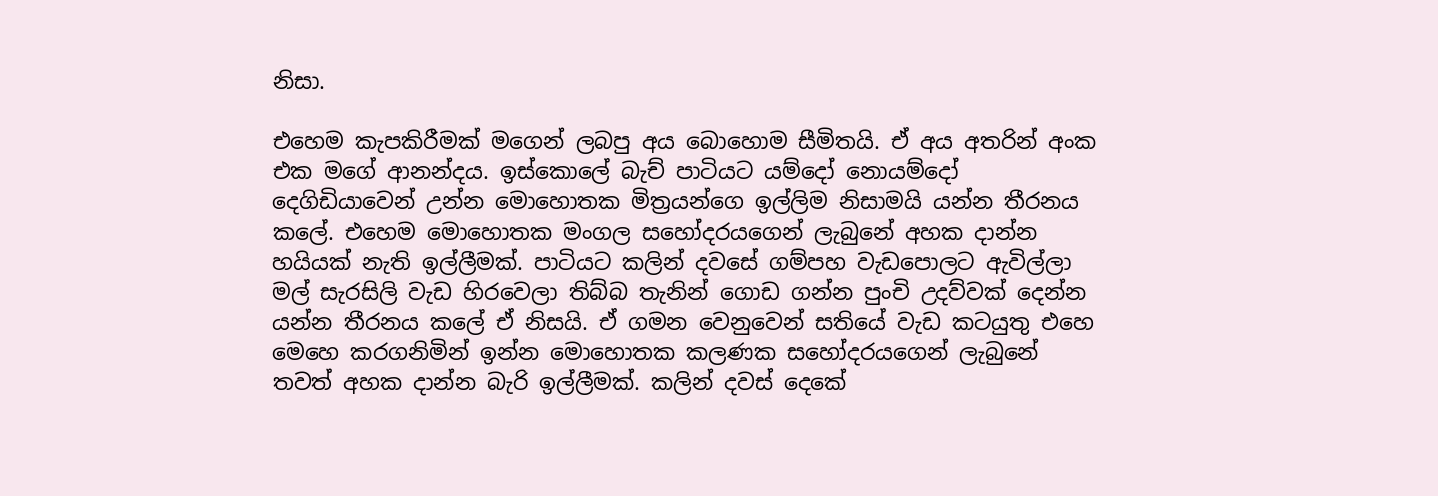නිසා.

එහෙම කැපකිරීමක් මගෙන් ලබපු අය බොහොම සීමිතයි. ඒ අය අතරින් අංක එක මගේ ආනන්දය. ඉස්කොලේ බැච් පාටියට යම්දෝ නොයම්දෝ දෙගිඩියාවෙන් උන්න මොහොතක මිත්‍රයන්ගෙ ඉල්ලිම නිසාමයි යන්න තීරනය කලේ. එහෙම මොහොතක මංගල සහෝදරයගෙන් ලැබුනේ අහක දාන්න හයියක් නැති ඉල්ලීමක්. පාටියට කලින් දවසේ ගම්පහ වැඩපොලට ඇවිල්ලා මල් සැරසිලි වැඩ හිරවෙලා තිබ්බ තැනින් ගොඩ ගන්න පුංචි උදව්වක් දෙන්න යන්න තීරනය කලේ ඒ නිසයි. ඒ ගමන වෙනුවෙන් සතියේ වැඩ කටයුතු එහෙ මෙහෙ කරගනිමින් ඉන්න මොහොතක කලණක සහෝදරයගෙන් ලැබුනේ තවත් අහක දාන්න බැරි ඉල්ලීමක්. කලින් දවස් දෙකේ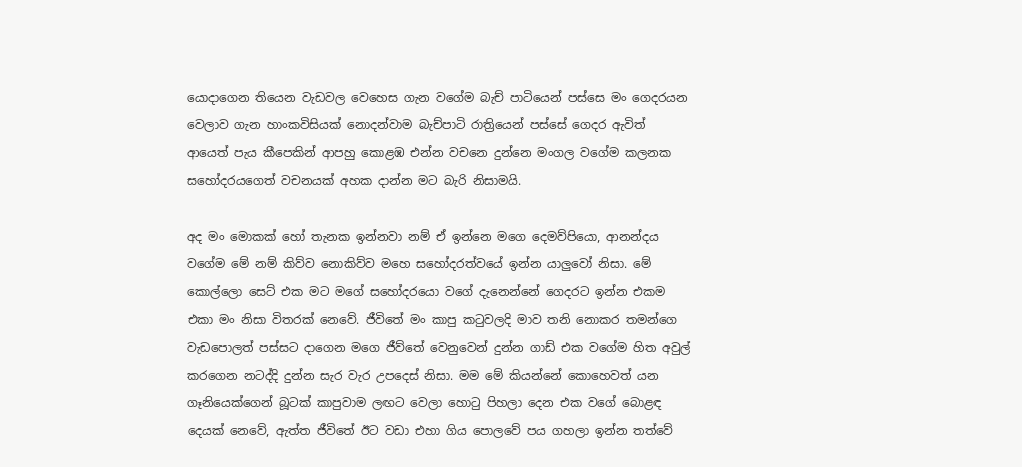යොදාගෙන තියෙන වැඩවල වෙහෙස ගැන වගේම බැච් පාටියෙන් පස්සෙ මං ගෙදරයන වෙලාව ගැන හාංකවිසියක් නොදන්වාම බැච්පාටි රාත්‍රියෙන් පස්සේ ගෙදර ඇවිත් ආයෙත් පැය කීපෙකින් ආපහු කොළඹ එන්න වචනෙ දුන්නෙ මංගල වගේම කලනක සහෝදරයගෙත් වචනයක් අහක දාන්න මට බැරි නිසාමයි.

අද මං මොකක් හෝ තැනක ඉන්නවා නම් ඒ ඉන්නෙ මගෙ දෙමව්පියො, ආනන්දය වගේම මේ නම් කිව්ව නොකිව්ව මහෙ සහෝදරත්වයේ ඉන්න යාලුවෝ නිසා. මේ කොල්ලො සෙට් එක මට මගේ සහෝදරයො වගේ දැනෙන්නේ ගෙදරට ඉන්න එකම එකා මං නිසා විතරක් නෙවේ. ජීවිතේ මං කාපු කටුවලදි මාව තනි නොකර තමන්ගෙ වැඩපොලත් පස්සට දාගෙන මගෙ ජීව්තේ වෙනුවෙන් දුන්න ගාඩ් එක වගේම හිත අවුල් කරගෙන නටද්දි දුන්න සැර වැර උපදෙස් නිසා. මම මේ කියන්නේ කොහෙවත් යන ගෑනියෙක්ගෙන් බූටක් කාපුවාම ලඟට වෙලා හොටු පිහලා දෙන එක වගේ බොළඳ දෙයක් නෙවේ, ඇත්ත ජීවිතේ ඊට වඩා එහා ගිය පොලවේ පය ගහලා ඉන්න තත්වේ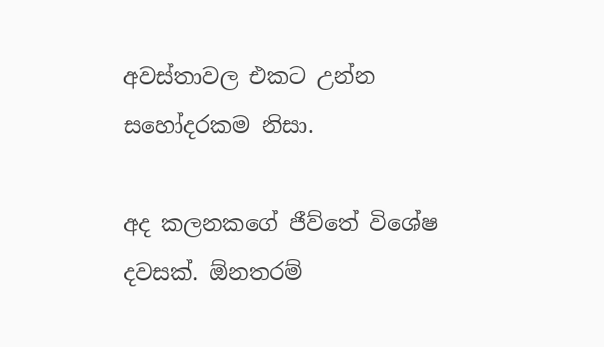අවස්තාවල එකට උන්න සහෝදරකම නිසා.

අද කලනකගේ ජීව්තේ විශේෂ දවසක්. ඕනතරම්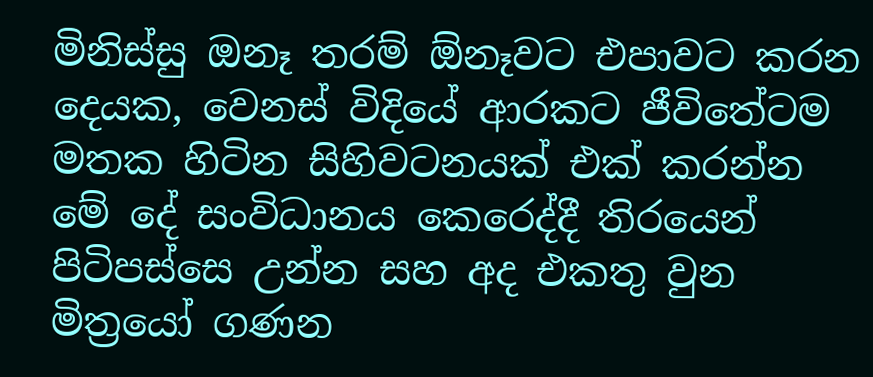මිනිස්සු ඔනෑ තරම් ඕනෑවට එපාවට කරන දෙයක, වෙනස් විදියේ ආරකට ජීවිතේටම මතක හිටින සිහිවටනයක් එක් කරන්න මේ දේ සංවිධානය කෙරෙද්දී තිරයෙන් පිටිපස්සෙ උන්න සහ අද එකතු වුන මිත්‍රයෝ ගණන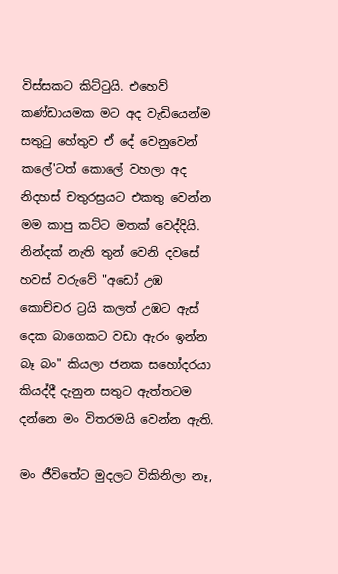විස්සකට කිට්ටුයි. එහෙව් කණ්ඩායමක මට අද වැඩියෙන්ම සතුටු හේතුව ඒ දේ වෙනුවෙන් කලේ'ටත් කොලේ වහලා අද නිදහස් චතුරස්‍රයට එකතු වෙන්න මම කාපු කට්ට මතක් වෙද්දියි. නින්දක් නැති තුන් වෙනි දවසේ හවස් වරුවේ "අඩෝ උඹ කොච්චර ට්‍රයි කලත් උඹට ඇස් දෙක බාගෙකට වඩා ඇරං ඉන්න බෑ බං" කියලා ජනක සහෝදරයා කියද්දී දැනුන සතුට ඇත්තටම දන්නෙ මං විතරමයි වෙන්න ඇති.

මං ජීවිතේට මුදලට විකිනිලා නෑ,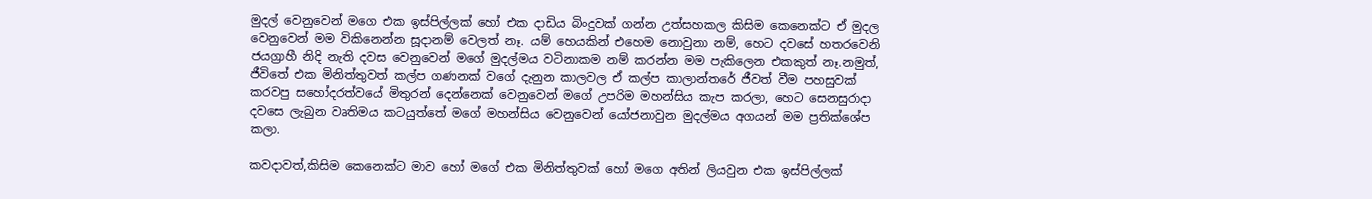මුදල් වෙනුවෙන් මගෙ එක ඉස්පිල්ලක් හෝ එක දාඩිය බිංදුවක් ගන්න උත්සහකල කිසිම කෙනෙක්ට ඒ මුදල වෙනුවෙන් මම විකිනෙන්න සූදානම් වෙලත් නෑ. යම් හෙයකින් එහෙම නොවුනා නම්, හෙට දවසේ හතරවෙනි ජයග්‍රාහී නිදි නැති දවස වෙනුවෙන් මගේ මුදල්මය වටිනාකම නම් කරන්න මම පැකිලෙන එකකුත් නෑ.නමුත්, ජීවිතේ එක මිනිත්තුවත් කල්ප ගණනක් වගේ දැනුන කාලවල ඒ කල්ප කාලාන්තරේ ජීවත් වීම පහසුවක් කරවපු සහෝදරත්වයේ මිතුරන් දෙන්නෙක් වෙනුවෙන් මගේ උපරිම මහන්සිය කැප කරලා, හෙට සෙනසුරාදා දවසෙ ලැබුන වෘතිමය කටයුත්තේ මගේ මහන්සිය වෙනුවෙන් යෝජනාවුන මුදල්මය අගයන් මම ප්‍රතික්ශේප කලා.

කවදාවත්,කිසිම කෙනෙක්ට මාව හෝ මගේ එක මිනිත්තුවක් හෝ මගෙ අතින් ලියවුන එක ඉස්පිල්ලක්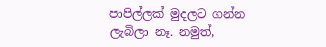පාපිල්ලක් මුදලට ගන්න ලැබිලා නෑ. නමුත්,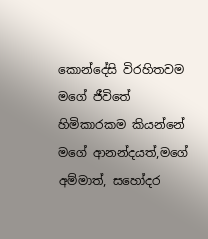කොන්දේසි විරහිතවම මගේ ජීවිතේ හිමිකාරකම කියන්නේ මගේ ආනන්දයත්,මගේ අම්මාත්, සහෝදර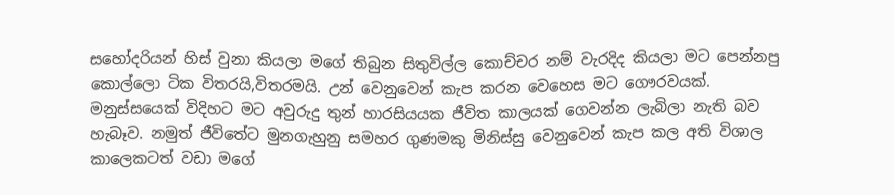සහෝදරියන් හිස් වුනා කියලා මගේ තිබුන සිතුවිල්ල කොච්චර නම් වැරදිද කියලා මට පෙන්නපු කොල්ලො ටික විතරයි,විතරමයි. උන් වෙනුවෙන් කැප කරන වෙහෙස මට ගෞරවයක්. මනුස්සයෙක් විදිහට මට අවුරුදු තුන් හාරසියයක ජීවිත කාලයක් ගෙවන්න ලැබිලා නැති බව හැබෑව. නමුත් ජීවිතේට මුනගැහුනු සමහර ගුණමකු මිනිස්සු වෙනුවෙන් කැප කල අති විශාල කාලෙකටත් වඩා මගේ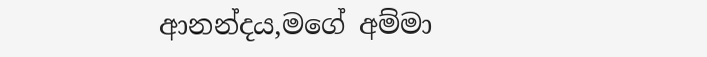ආනන්දය,මගේ අම්මා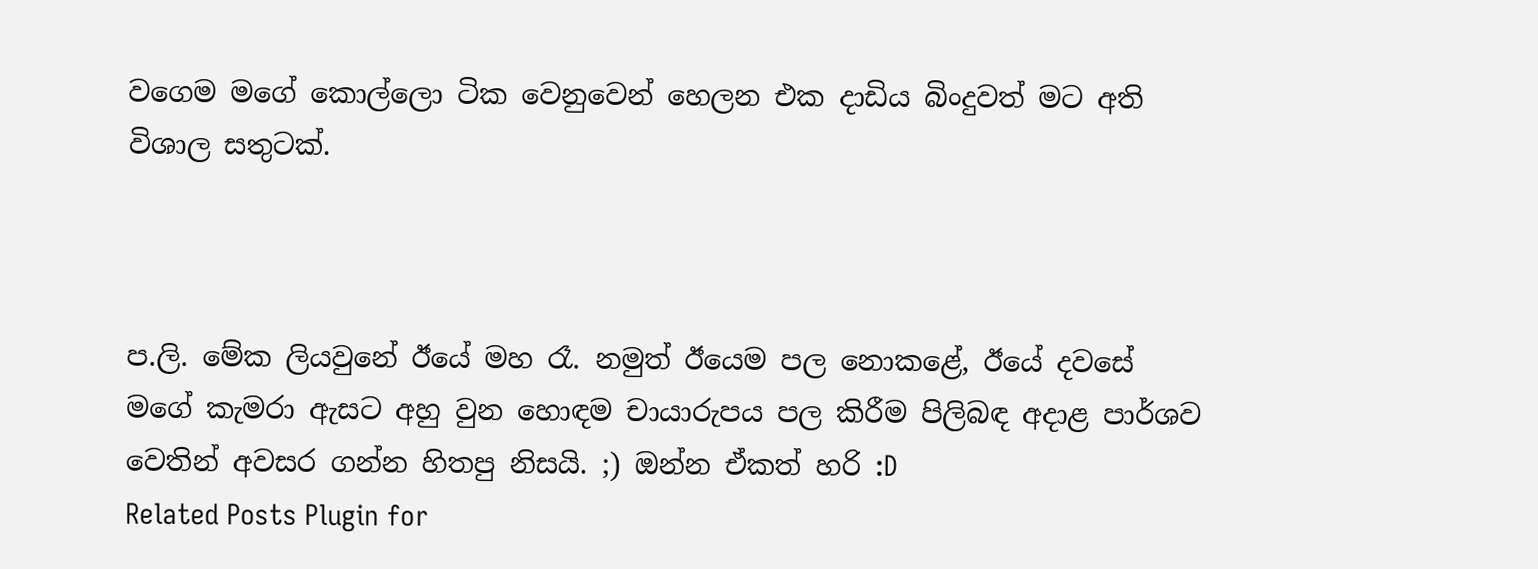වගෙම මගේ කොල්ලො ටික වෙනුවෙන් හෙලන එක දාඩිය බිංදුවත් මට අති විශාල සතුටක්.



ප.ලි. මේක ලියවුනේ ඊයේ මහ රෑ. නමුත් ඊයෙම පල නොකළේ, ඊයේ දවසේ මගේ කැමරා ඇසට අහු වුන හොඳම චායාරුපය පල කිරීම පිලිබඳ අදාළ පාර්ශව වෙතින් අවසර ගන්න හිතපු නිසයි. ;) ඔන්න ඒකත් හරි :D
Related Posts Plugin for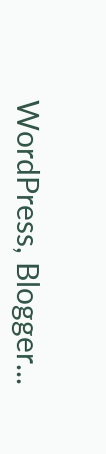WordPress, Blogger...